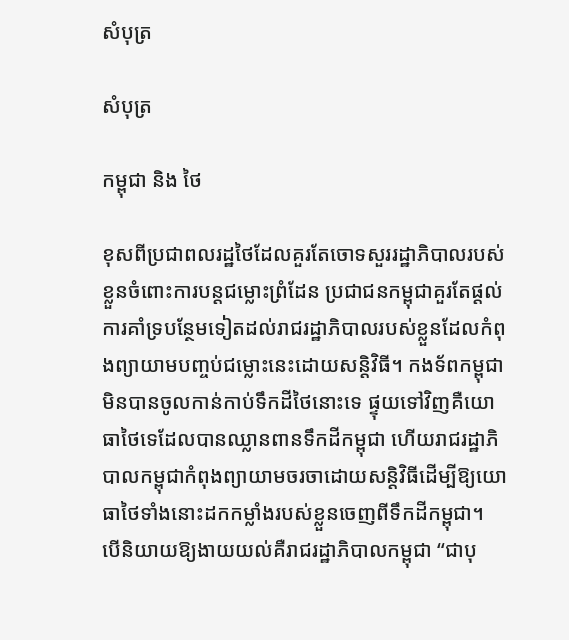សំបុត្រ

សំបុត្រ

កម្ពុជា និង ថៃ

ខុសពីប្រជាពលរដ្ឋថៃដែលគួរតែចោទសួររដ្ឋាភិបាលរបស់ខ្លួនចំពោះការបន្តជម្លោះព្រំដែន ប្រជាជនកម្ពុជាគួរតែផ្តល់ការគាំទ្របន្ថែមទៀតដល់រាជរដ្ឋាភិបាលរបស់ខ្លួនដែលកំពុងព្យាយាមបញ្ចប់ជម្លោះនេះដោយសន្តិវិធី។ កងទ័ពកម្ពុជាមិនបានចូលកាន់កាប់ទឹកដីថៃនោះទេ ផ្ទុយទៅវិញគឺយោធាថៃទេដែលបានឈ្លានពានទឹកដីកម្ពុជា ហើយរាជរដ្ឋាភិបាលកម្ពុជាកំពុងព្យាយាមចរចាដោយសន្តិវិធីដើម្បីឱ្យយោធាថៃទាំងនោះដកកម្លាំងរបស់ខ្លួនចេញពីទឹកដីកម្ពុជា។ បើនិយាយឱ្យងាយយល់គឺរាជរដ្ឋាភិបាលកម្ពុជា “ជាបុ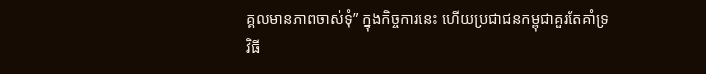គ្គលមានភាពចាស់ទុំ” ក្នុងកិច្ចការនេះ ហើយប្រជាជនកម្ពុជាគួរតែគាំទ្រវិធី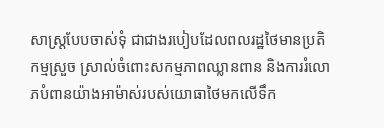សាស្រ្តបែបចាស់ទុំ ជាជាងរបៀបដែលពលរដ្ឋថៃមានប្រតិកម្មស្រួច ស្រាល់ចំពោះសកម្មភាពឈ្លានពាន និងការរំលោភបំពានយ៉ាងអាម៉ាស់របស់យោធាថៃមកលើទឹក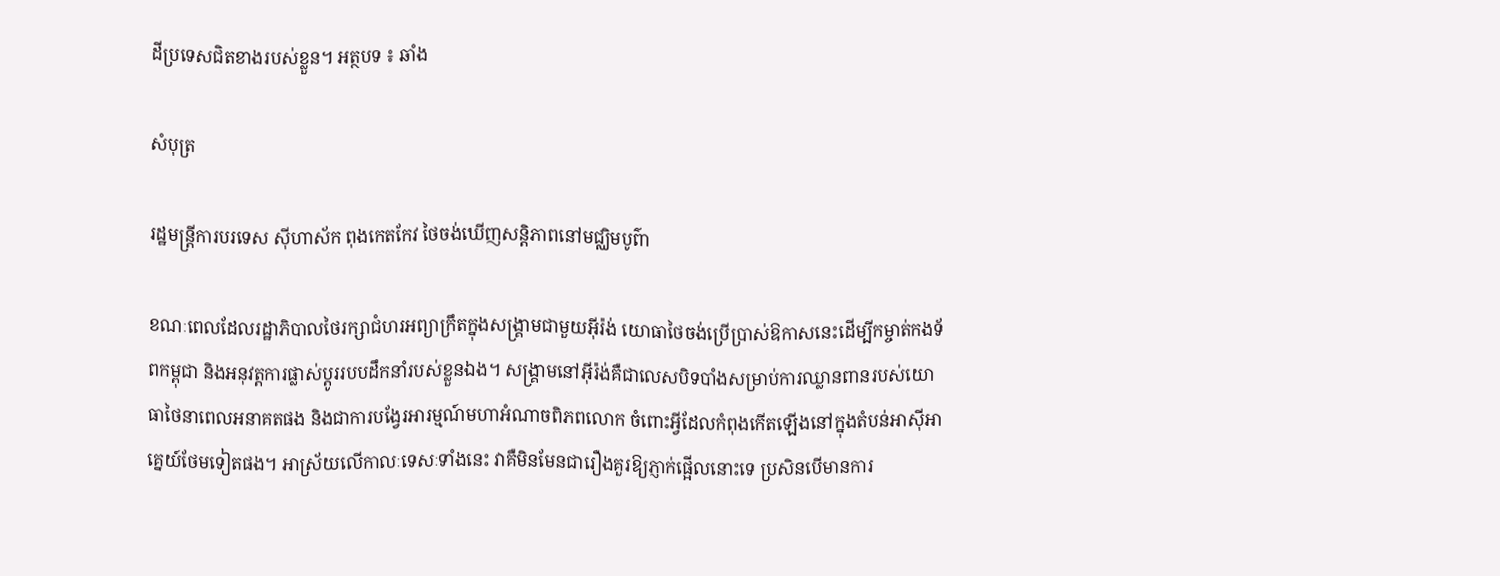ដីប្រទេសជិតខាងរបស់ខ្លួន។ អត្ថបទ ៖ ឆាំង

សំបុត្រ

រដ្ឋមន្ត្រីការបរទេស ស៊ីហាស័ក ពុងកេតកែវ ថៃចង់ឃើញសន្តិភាពនៅមជ្ឈិមបូព៌ា

ខណៈពេលដែលរដ្ឋាភិបាលថៃរក្សាជំហរអព្យាក្រឹតក្នុងសង្គ្រាមជាមួយអ៊ីរ៉ង់ យោធាថៃចង់ប្រើប្រាស់ឱកាសនេះដើម្បីកម្ចាត់កងទ័ពកម្ពុជា និងអនុវត្តការផ្លាស់ប្តូររបបដឹកនាំរបស់ខ្លួនឯង។ សង្គ្រាមនៅអ៊ីរ៉ង់គឺជាលេសបិទបាំងសម្រាប់ការឈ្លានពានរបស់យោធាថៃនាពេលអនាគតផង និងជាការបង្វែរអារម្មណ៍មហាអំណាចពិភពលោក ចំពោះអ្វីដែលកំពុងកើតឡើងនៅក្នុងតំបន់អាស៊ីអាគ្នេយ៍ថែមទៀតផង។ អាស្រ័យលើកាលៈទេសៈទាំងនេះ វាគឺមិនមែនជារឿងគួរឱ្យភ្ញាក់ផ្អើលនោះទេ ប្រសិនបើមានការ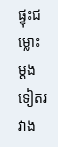ផ្ទុះជម្លោះម្តងទៀតរវាង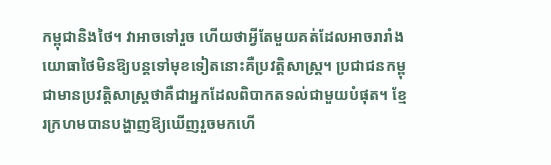កម្ពុជានិងថៃ។ វាអាចទៅរួច ហើយថាអ្វីតែមួយគត់ដែលអាចរារាំងយោធាថៃមិនឱ្យបន្តទៅមុខទៀតនោះគឺប្រវត្តិសាស្ត្រ។ ប្រជាជនកម្ពុជាមានប្រវត្តិសាស្ត្រថាគឺជាអ្នកដែលពិបាកតទល់ជាមួយបំផុត។ ខ្មែរក្រហមបានបង្ហាញឱ្យឃើញរួចមកហើ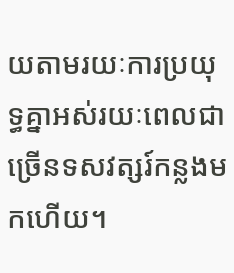យតាមរយៈការប្រយុទ្ធគ្នាអស់រយៈពេលជាច្រើនទសវត្សរ៍កន្លងមកហើយ។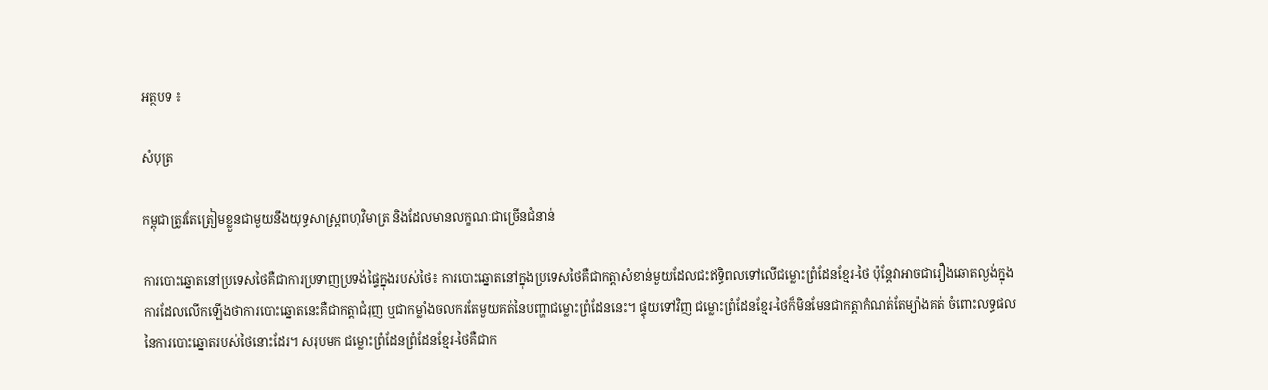អត្ថបទ ៖

សំបុត្រ

កម្ពុជាត្រូវតែត្រៀមខ្លួនជាមួយនឹងយុទ្ធសាស្ត្រពហុវិមាត្រ និងដែលមានលក្ខណៈជាច្រើនជំនាន់

ការបោះឆ្នោតនៅប្រទេសថៃគឺជាការប្រទាញប្រទង់ផ្ទៃក្នុងរបស់ថៃ៖ ការបោះឆ្នោតនៅក្នុងប្រទេសថៃគឺជាកត្តាសំខាន់មួយដែលជះឥទ្ធិពលទៅលើជម្លោះព្រំដែនខ្មែរ-ថៃ ប៉ុន្តែវាអាចជារឿងឆោតល្ងង់ក្នុងការដែលលើកឡើងថាការបោះឆ្នោតនេះគឺជាកត្តាជំរុញ ឬជាកម្លាំងចលករតែមួយគត់នៃបញ្ហាជម្លោះព្រំដែននេះ។ ផ្ទុយទៅវិញ ជម្លោះព្រំដែនខ្មែរ-ថៃក៏មិនមែនជាកត្តាកំណត់តែម្យ៉ាងគត់ ចំពោះលទ្ធផលនៃការបោះឆ្នោតរបស់ថៃនោះដែរ។ សរុបមក ជម្លោះព្រំដែនព្រំដែនខ្មែរ-ថៃគឺជាក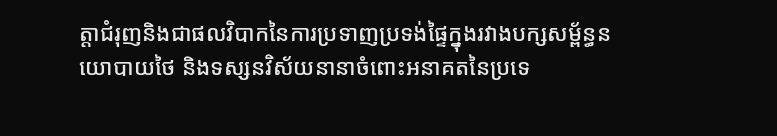ត្តាជំរុញនិងជាផលវិបាកនៃការប្រទាញប្រទង់ផ្ទៃក្នុងរវាងបក្សសម្ព័ន្ធនយោបាយថៃ និងទស្សនវិស័យនានាចំពោះអនាគតនៃប្រទេ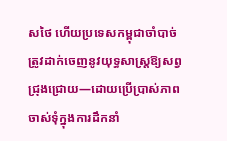សថៃ ហើយប្រទេសកម្ពុជាចាំបាច់ត្រូវដាក់ចេញនូវយុទ្ធសាស្ត្រឱ្យសព្វជ្រុងជ្រោយ—ដោយប្រើប្រាស់ភាពចាស់ទុំក្នុងការដឹកនាំ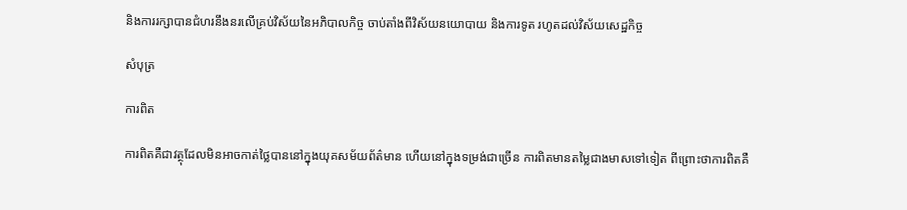និងការរក្សាបានជំហរនឹងនរលើគ្រប់វិស័យនៃអភិបាលកិច្ច ចាប់តាំងពីវិស័យនយោបាយ និងការទូត រហូតដល់វិស័យសេដ្ឋកិច្ច

សំបុត្រ

ការពិត

ការពិតគឺជាវត្ថុដែលមិនអាចកាត់ថ្លៃបាននៅក្នុងយុគសម័យព័ត៌មាន ហើយនៅក្នុងទម្រង់ជាច្រើន ការពិតមានតម្លៃជាងមាសទៅទៀត ពីព្រោះថាការពិតគឺ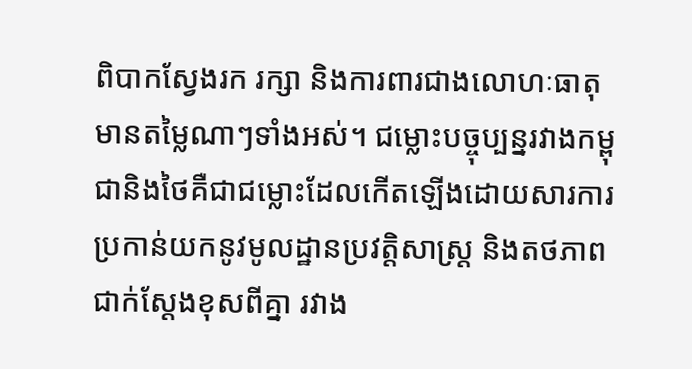ពិបាកស្វែងរក រក្សា និងការពារជាងលោហៈធាតុមានតម្លៃណាៗទាំងអស់។ ជម្លោះបច្ចុប្បន្នរវាងកម្ពុជានិងថៃគឺជាជម្លោះដែលកើតឡើងដោយសារការប្រកាន់យកនូវមូលដ្ឋានប្រវត្តិសាស្ត្រ និងតថភាពជាក់ស្តែងខុសពីគ្នា រវាង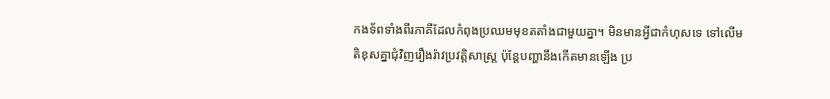កងទ័ពទាំងពីរភាគីដែលកំពុងប្រឈមមុខតតាំងជាមួយគ្នា។ មិនមានអ្វីជាកំហុសទេ ទៅលើមតិខុសគ្នាជុំវិញរឿងរ៉ាវប្រវត្តិសាស្ត្រ ប៉ុន្តែបញ្ហានឹងកើតមានឡើង ប្រ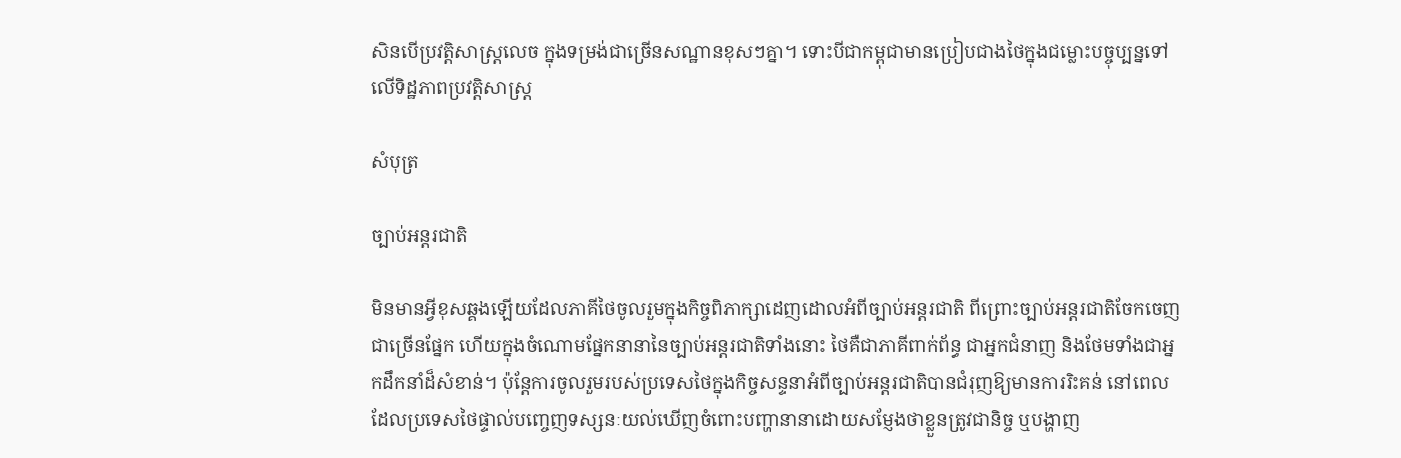សិនបើប្រវត្តិសាស្ត្រលេច ក្នុងទម្រង់ជាច្រើនសណ្ឋានខុសៗគ្នា។ ទោះបីជាកម្ពុជាមានប្រៀបជាងថៃក្នុងជម្លោះបច្ចុប្បន្នទៅលើទិដ្ឋភាពប្រវត្តិសាស្ត្រ

សំបុត្រ

ច្បាប់អន្តរជាតិ

មិនមានអ្វីខុសឆ្គងឡើយដែលភាគីថៃចូលរួមក្នុងកិច្ចពិភាក្សាដេញដោលអំពីច្បាប់អន្តរជាតិ ពីព្រោះច្បាប់អន្តរជាតិចែកចេញជាច្រើនផ្នែក ហើយក្នុងចំណោមផ្នែកនានានៃច្បាប់អន្តរជាតិទាំងនោះ ថៃគឺជាភាគីពាក់ព័ន្ធ ជាអ្នកជំនាញ និងថែមទាំងជាអ្នកដឹកនាំដ៏សំខាន់។ ប៉ុន្តែការចូលរួមរបស់ប្រទេសថៃក្នុងកិច្ចសន្ទនាអំពីច្បាប់អន្តរជាតិបានជំរុញឱ្យមានការរិះគន់ នៅពេលដែលប្រទេសថៃផ្ទាល់បញ្ចេញទស្សនៈយល់ឃើញចំពោះបញ្ហានានាដោយសម្ញែងថាខ្លួនត្រូវជានិច្ច ឬបង្ហាញ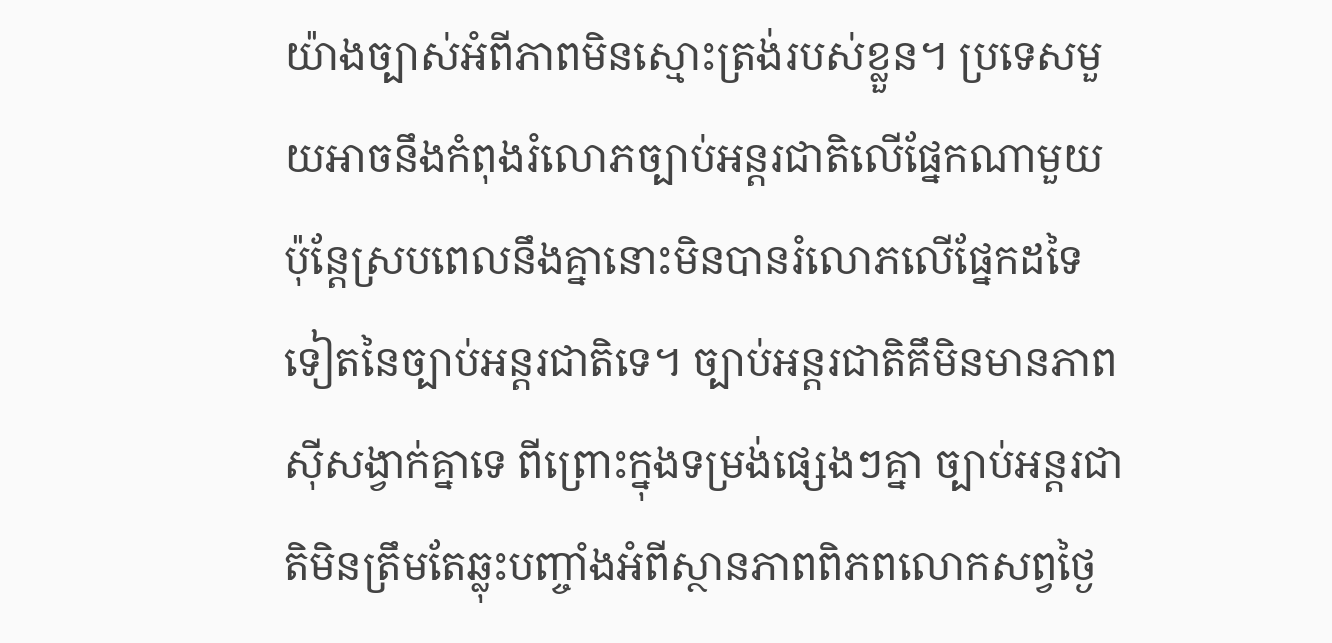យ៉ាងច្បាស់អំពីភាពមិនស្មោះត្រង់របស់ខ្លួន។ ប្រទេសមួយអាចនឹងកំពុងរំលោភច្បាប់អន្តរជាតិលើផ្នែកណាមួយ ប៉ុន្តែស្របពេលនឹងគ្នានោះមិនបានរំលោភលើផ្នែកដទៃទៀតនៃច្បាប់អន្តរជាតិទេ។ ច្បាប់អន្តរជាតិគឹមិនមានភាពស៊ីសង្វាក់គ្នាទេ ពីព្រោះក្នុងទម្រង់ផ្សេងៗគ្នា ច្បាប់អន្តរជាតិមិនត្រឹមតែឆ្លុះបញ្ចាំងអំពីស្ថានភាពពិភពលោកសព្វថ្ងៃ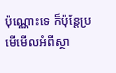ប៉ុណ្ណោះទេ ក៏ប៉ុន្តែប្រមើមើលអំពីស្ថា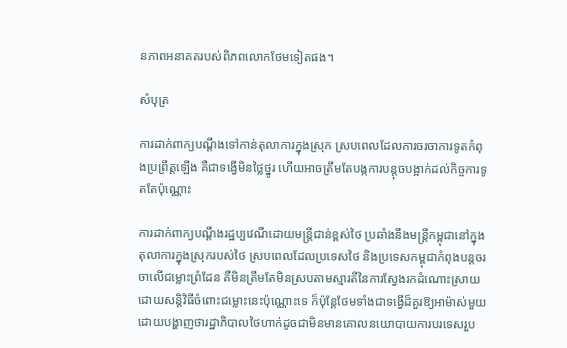នភាពអនាគតរបស់ពិភពលោកថែមទៀតផង។

សំបុត្រ

ការដាក់ពាក្យបណ្តឹងទៅកាន់តុលាការក្នុងស្រុក ស្របពេលដែលការចរចាការទូតកំពុងប្រព្រឹត្តឡើង គឺជាទង្វើមិនថ្លៃថ្នូរ ហើយអាចត្រឹមតែបង្កការបន្តុចបង្អាក់ដល់កិច្ចការទូតតែប៉ុណ្ណោះ

ការដាក់ពាក្យបណ្តឹងរដ្ឋប្បវេណីដោយមន្ត្រីជាន់ខ្ពស់ថៃ ប្រឆាំងនឹងមន្ត្រីកម្ពុជានៅក្នុងតុលាការក្នុងស្រុករបស់ថៃ ស្របពេលដែលប្រទេសថៃ និងប្រទេសកម្ពុជាកំពុងបន្តចរចាលើជម្លោះព្រំដែន គឺមិនត្រឹមតែមិនស្របតាមស្មារតីនៃការស្វែងរកដំណោះស្រាយដោយសន្តិវិធីចំពោះជម្លោះនេះប៉ុណ្ណោះទេ ក៏ប៉ុន្តែថែមទាំងជាទង្វើដ៏គួរឱ្យអាម៉ាស់មួយ ដោយបង្ហាញថារដ្ឋាភិបាលថៃហាក់ដូចជាមិនមានគោលនយោបាយការបរទេសរួប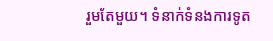រួមតែមួយ។ ទំនាក់ទំនងការទូត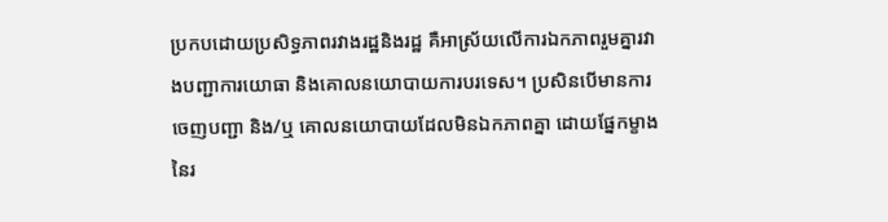ប្រកបដោយប្រសិទ្ធភាពរវាងរដ្ឋនិងរដ្ឋ គឺអាស្រ័យលើការឯកភាពរួមគ្នារវាងបញ្ជាការយោធា និងគោលនយោបាយការបរទេស។ ប្រសិនបើមានការចេញបញ្ជា និង/ឬ គោលនយោបាយដែលមិនឯកភាពគ្នា ដោយផ្នែកម្ខាងនៃរ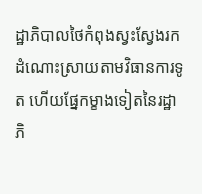ដ្ឋាភិបាលថៃកំពុងស្វះស្វែងរកដំណោះស្រាយតាមវិធានការទូត ហើយផ្នែកម្ខាងទៀតនៃរដ្ឋាភិ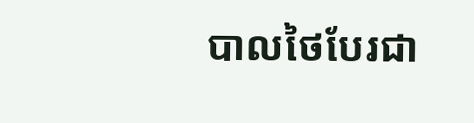បាលថៃបែរជា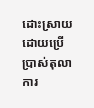ដោះស្រាយដោយប្រើប្រាស់តុលាការ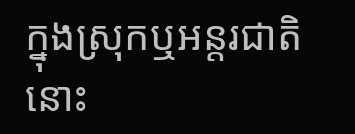ក្នុងស្រុកឬអន្តរជាតិនោះ